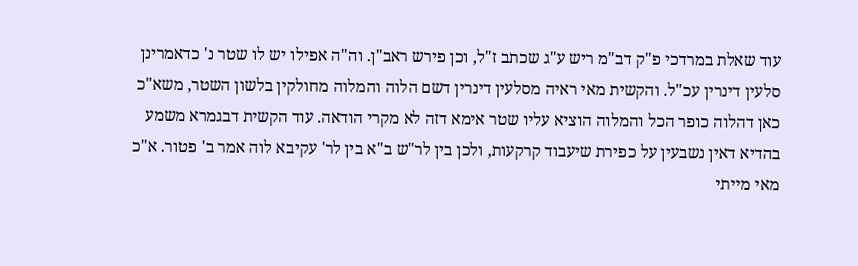עוד שאלת במרדכי פ"ק דב"מ ריש ע"ג שכתב ז"ל, וכן פירש ראב"ן. וה"ה אפילו יש לו שטר נ' כדאמרינן סלעין דינרין עכ"ל. והקשית מאי ראיה מסלעין דינרין דשם הלוה והמלוה מחולקין בלשון השטר, משא"כ כאן דהלוה כופר הכל והמלוה הוציא עליו שטר אימא דזה לא מקרי הודאה. עוד הקשית דבגמרא משמע בהדיא דאין נשבעין על כפירת שיעבוד קרקעות, ולכן בין לר"ש ב"א בין לר' עקיבא לוה אמר ב' פטור. א"כ מאי מייתי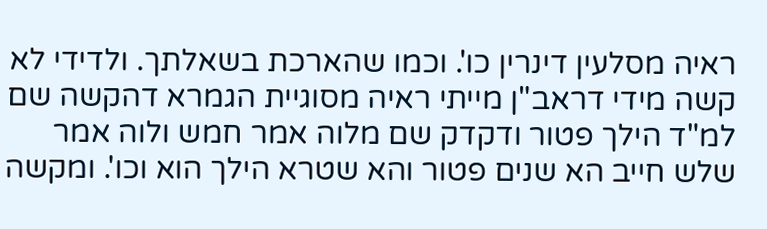ראיה מסלעין דינרין כו'. וכמו שהארכת בשאלתך. ולדידי לא קשה מידי דראב"ן מייתי ראיה מסוגיית הגמרא דהקשה שם למ"ד הילך פטור ודקדק שם מלוה אמר חמש ולוה אמר שלש חייב הא שנים פטור והא שטרא הילך הוא וכו'. ומקשה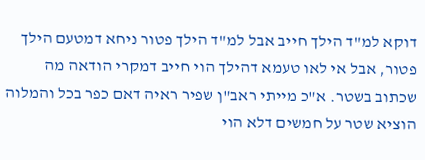דוקא למ"ד הילך חייב אבל למ"ד הילך פטור ניחא דמטעם הילך פטור, אבל אי לאו טעמא דהילך הוי חייב דמקרי הודאה מה שכתוב בשטר. א"כ מייתי ראב"ן שפיר ראיה דאם כפר בכל והמלוה הוציא שטר על חמשים דלא הוי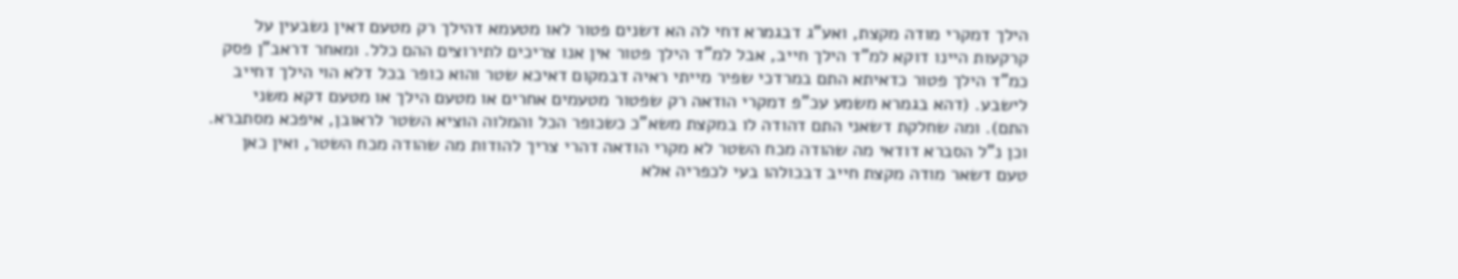הילך דמקרי מודה מקצת, ואע"ג דבגמרא דחי לה הא דשנים פטור לאו מטעמא דהילך רק מטעם דאין נשבעין על קרקעות היינו דוקא למ"ד הילך חייב, אבל למ"ד הילך פטור אין אנו צריכים לתירוצים ההם כלל. ומאחר דראב"ן פסק כמ"ד הילך פטור כדאיתא התם במרדכי שפיר מייתי ראיה דבמקום דאיכא שטר והוא כופר בכל דלא הוי הילך דחייב לישבע. (דהא בגמרא משמע עכ"פ דמקרי הודאה רק שפטור מטעמים אחרים או מטעם הילך או מטעם דקא משני התם). ומה שחלקת דשאני התם דהודה לו במקצת משא"כ כשכופר הכל והמלוה הוציא השטר לראובן, איפכא מסתברא. וכן נ"ל הסברא דודאי מה שהודה מכח השטר לא מקרי הודאה דהרי צריך להודות מה שהודה מכח השטר, ואין כאן טעם דשאר מודה מקצת חייב דבכולהו בעי לכפריה אלא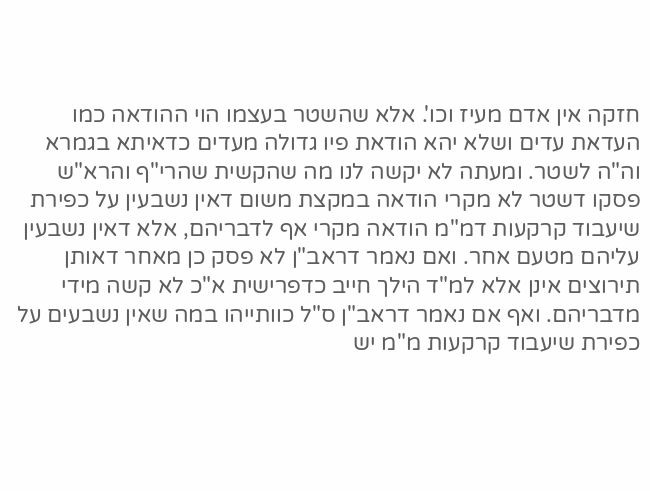חזקה אין אדם מעיז וכו'. אלא שהשטר בעצמו הוי ההודאה כמו העדאת עדים ושלא יהא הודאת פיו גדולה מעדים כדאיתא בגמרא וה"ה לשטר. ומעתה לא יקשה לנו מה שהקשית שהרי"ף והרא"ש פסקו דשטר לא מקרי הודאה במקצת משום דאין נשבעין על כפירת שיעבוד קרקעות דמ"מ הודאה מקרי אף לדבריהם, אלא דאין נשבעין עליהם מטעם אחר. ואם נאמר דראב"ן לא פסק כן מאחר דאותן תירוצים אינן אלא למ"ד הילך חייב כדפרישית א"כ לא קשה מידי מדבריהם. ואף אם נאמר דראב"ן ס"ל כוותייהו במה שאין נשבעים על כפירת שיעבוד קרקעות מ"מ יש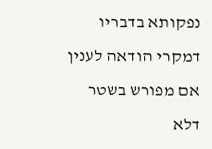נפקותא בדבריו דמקרי הודאה לענין אם מפורש בשטר דלא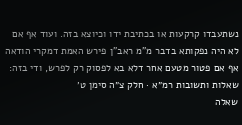נשתעבדו קרקעות או בכתיבת ידו וכיוצא בזה. ועוד אף אם לא היה נפקותא בדבר מ"מ ראב"ן פירש האמת דמקרי הודאה אף אם פטור מטעם אחר דלא בא לפסוק רק לפרש, ודי בזה:
שאלות ותשובות רמ״א · חלק צ״ה סימן ט׳
שאלה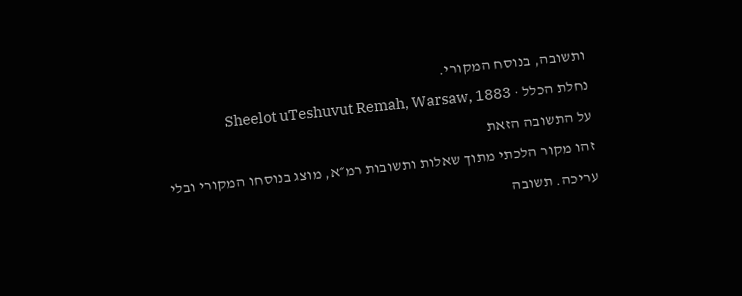ותשובה, בנוסח המקורי.
נחלת הכלל · Sheelot uTeshuvut Remah, Warsaw, 1883
על התשובה הזאת
זהו מקור הלכתי מתוך שאלות ותשובות רמ״א, מוצג בנוסחו המקורי ובלי עריכה. תשובה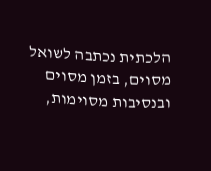הלכתית נכתבה לשואל מסוים, בזמן מסוים ובנסיבות מסוימות,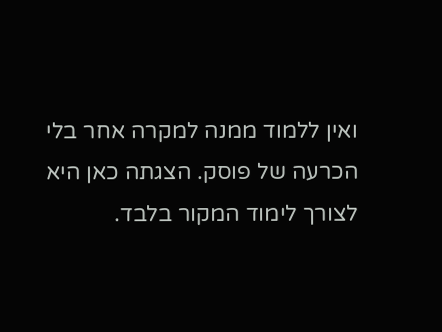ואין ללמוד ממנה למקרה אחר בלי הכרעה של פוסק. הצגתה כאן היא לצורך לימוד המקור בלבד.